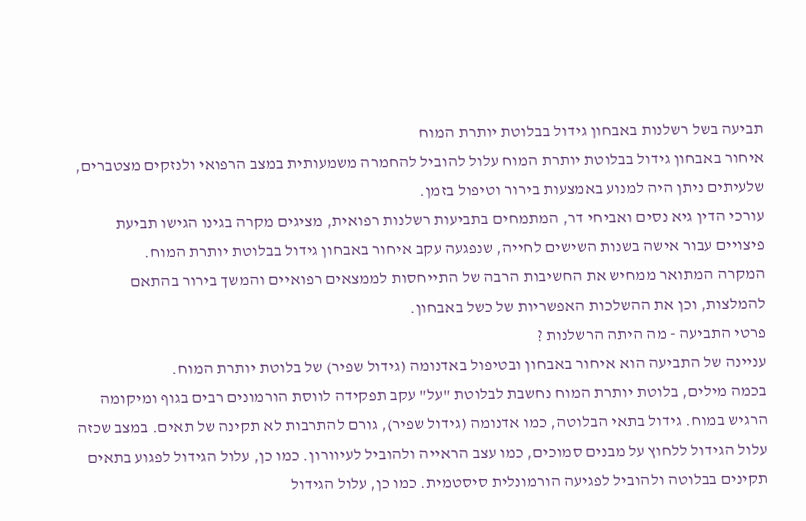תביעה בשל רשלנות באבחון גידול בבלוטת יותרת המוח
איחור באבחון גידול בבלוטת יותרת המוח עלול להוביל להחמרה משמעותית במצב הרפואי ולנזקים מצטברים, שלעיתים ניתן היה למנוע באמצעות בירור וטיפול בזמן.
עורכי הדין גיא נסים ואביחי דר, המתמחים בתביעות רשלנות רפואית, מציגים מקרה בגינו הגישו תביעת פיצויים עבור אישה בשנות השישים לחייה, שנפגעה עקב איחור באבחון גידול בבלוטת יותרת המוח.
המקרה המתואר ממחיש את החשיבות הרבה של התייחסות לממצאים רפואיים והמשך בירור בהתאם להמלצות, וכן את ההשלכות האפשריות של כשל באבחון.
פרטי התביעה - מה היתה הרשלנות ?
עניינה של התביעה הוא איחור באבחון ובטיפול באדנומה (גידול שפיר) של בלוטת יותרת המוח.
בכמה מילים, בלוטת יותרת המוח נחשבת לבלוטת "על" עקב תפקידה לווסת הורמונים רבים בגוף ומיקומה הרגיש במוח. גידול בתאי הבלוטה, כמו אדנומה (גידול שפיר), גורם להתרבות לא תקינה של תאים. במצב שכזה עלול הגידול ללחוץ על מבנים סמוכים, כמו עצב הראייה ולהוביל לעיוורון. כמו כן, עלול הגידול לפגוע בתאים תקינים בבלוטה ולהוביל לפגיעה הורמונלית סיסטמית. כמו כן, עלול הגידול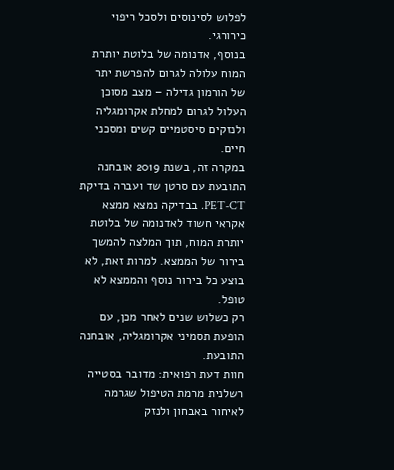לפלוש לסינוסים ולסכל ריפוי כירורגי.
בנוסף, אדנומה של בלוטת יותרת המוח עלולה לגרום להפרשת יתר של הורמון גדילה – מצב מסוכן העלול לגרום למחלת אקרומגליה ולנזקים סיסטמיים קשים ומסכני חיים.
במקרה זה, בשנת 2019 אובחנה התובעת עם סרטן שד ועברה בדיקת PET-CT. בבדיקה נמצא ממצא אקראי חשוד לאדנומה של בלוטת יותרת המוח, תוך המלצה להמשך בירור של הממצא. למרות זאת, לא בוצע כל בירור נוסף והממצא לא טופל.
רק כשלוש שנים לאחר מכן, עם הופעת תסמיני אקרומגליה, אובחנה התובעת.
חוות דעת רפואית: מדובר בסטייה רשלנית מרמת הטיפול שגרמה לאיחור באבחון ולנזק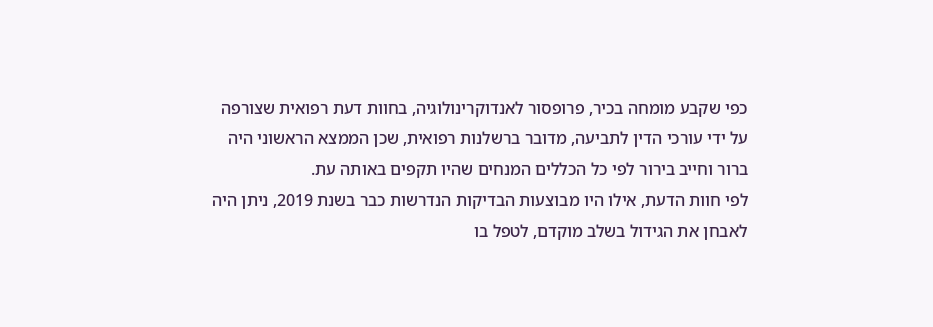כפי שקבע מומחה בכיר, פרופסור לאנדוקרינולוגיה, בחוות דעת רפואית שצורפה על ידי עורכי הדין לתביעה, מדובר ברשלנות רפואית, שכן הממצא הראשוני היה ברור וחייב בירור לפי כל הכללים המנחים שהיו תקפים באותה עת.
לפי חוות הדעת, אילו היו מבוצעות הבדיקות הנדרשות כבר בשנת 2019, ניתן היה לאבחן את הגידול בשלב מוקדם, לטפל בו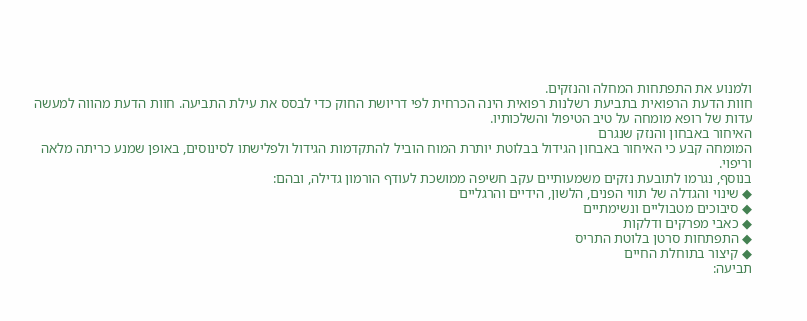ולמנוע את התפתחות המחלה והנזקים.
חוות הדעת הרפואית בתביעת רשלנות רפואית הינה הכרחית לפי דריושת החוק כדי לבסס את עילת התביעה. חוות הדעת מהווה למעשה עדות של רופא מומחה על טיב הטיפול והשלכותיו.
האיחור באבחון והנזק שנגרם
המומחה קבע כי האיחור באבחון הגידול בבלוטת יותרת המוח הוביל להתקדמות הגידול ולפלישתו לסינוסים, באופן שמנע כריתה מלאה וריפוי.
בנוסף, נגרמו לתובעת נזקים משמעותיים עקב חשיפה ממושכת לעודף הורמון גדילה, ובהם:
◆ שינוי והגדלה של תווי הפנים, הלשון, הידיים והרגליים
◆ סיבוכים מטבוליים ונשימתיים
◆ כאבי מפרקים ודלקות
◆ התפתחות סרטן בלוטת התריס
◆ קיצור בתוחלת החיים
תביעה: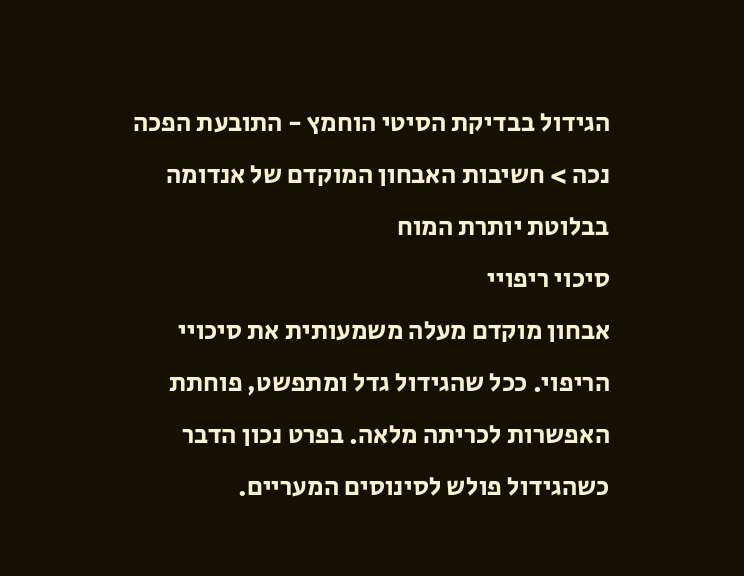הגידול בבדיקת הסיטי הוחמץ - התובעת הפכה נכה > חשיבות האבחון המוקדם של אנדומה בבלוטת יותרת המוח
סיכוי ריפויי
אבחון מוקדם מעלה משמעותית את סיכויי הריפוי. ככל שהגידול גדל ומתפשט, פוחתת האפשרות לכריתה מלאה. בפרט נכון הדבר כשהגידול פולש לסינוסים המעריים.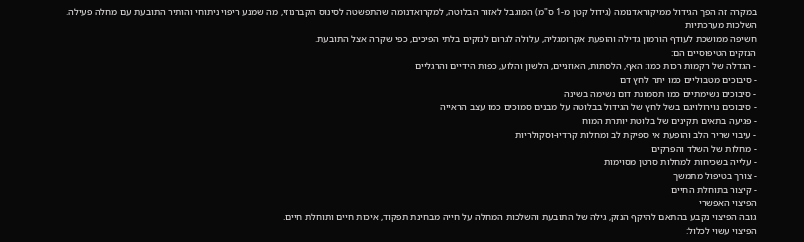במקרה זה הפך הגידול ממיקוראדנומה (גידול קטן מ-1 ס"מ) המוגבל לאזור הבלוטה, למקרואדנומה שהתפשטה לסינוס הקברנוזי, מה שמנע ריפוי ניתוחי והותיר התובעת עם מחלה פעילה.
השלכות מערכתיות
חשיפה ממושכת לעודף הורמון גדילה והופעת אקרומגליה, עלולה לגרום לנזקים בלתי הפיכים, כפי שקרה אצל התובעת.
הנזקים הטיפוסיים הם:
- הגדלה של רקמות רכות כמו: האף, הלסתות, האוזניים, הלשון והלוע, כפות הידיים והרגליים
- סיבוכים מטבוליים כמו יתר לחץ דם
- סיבוכים נשימתיים כמו תסמונת דום נשימה בשינה
- סיבוכים נוירולויגם בשל לחץ של הגידול בבלוטה על מבנים סמוכים כמו עצב הראייה
- פגיעה בתאים תקינים של בלוטת יותרת המוח
- עיבוי שריר הלב והופעת אי ספיקת לב ומחלות קרדיו-וסקולריות
- מחלות של השלד והפרקים
- עלייה בשכיחות למחלות סרטן מסוימות
- צורך בטיפול מתמשך
- קיצור בתוחלת החיים
הפיצוי האפשרי
גובה הפיצוי נקבע בהתאם להיקף הנזק, גילה של התובעת והשלכות המחלה על חייה מבחינת תפקוד, איכות חיים ותוחלת חיים.
הפיצוי עשוי לכלול: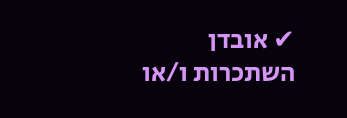✔ אובדן השתכרות ו/או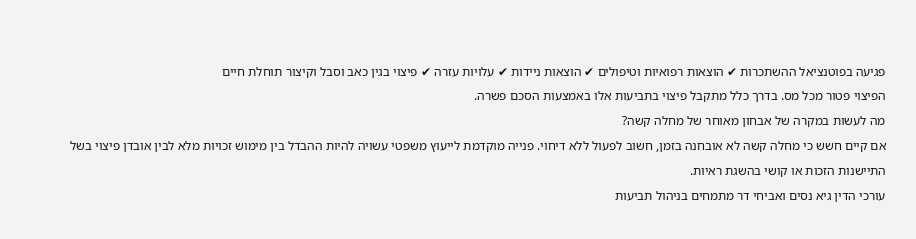פגיעה בפוטנציאל ההשתכרות ✔ הוצאות רפואיות וטיפולים ✔ הוצאות ניידות ✔ עלויות עזרה ✔ פיצוי בגין כאב וסבל וקיצור תוחלת חיים
הפיצוי פטור מכל מס. בדרך כלל מתקבל פיצוי בתביעות אלו באמצעות הסכם פשרה.
מה לעשות במקרה של אבחון מאוחר של מחלה קשה?
אם קיים חשש כי מחלה קשה לא אובחנה בזמן, חשוב לפעול ללא דיחוי. פנייה מוקדמת לייעוץ משפטי עשויה להיות ההבדל בין מימוש זכויות מלא לבין אובדן פיצוי בשל התיישנות הזכות או קושי בהשגת ראיות.
עורכי הדין גיא נסים ואביחי דר מתמחים בניהול תביעות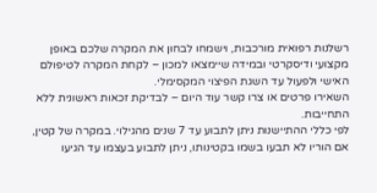רשלנות רפואית מורכבות, וישמחו לבחון את המקרה שלכם באופן מקצועי ודיסקרטי ובמידה שיימצאו למכון – לקחת המקרה לטיפולם האישי ולפעול עד השגת הפיצוי המקסימלי.
השאירו פרטים או צרו קשר עוד היום – לבדיקת זכאות ראשונית ללא התחייבות.
לפי כללי ההתיישנות ניתן לתבוע עד 7 שנים מהגילוי. במקרה של קטין, אם הוריו לא תבעו בשמו בקטינותו, ניתן לתבוע בעצמו עד הגיעו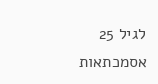לגיל 25
אסמכתאות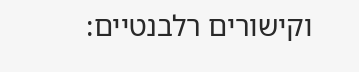וקישורים רלבנטיים: